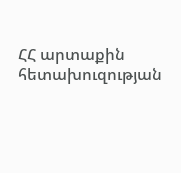ՀՀ արտաքին հետախուզության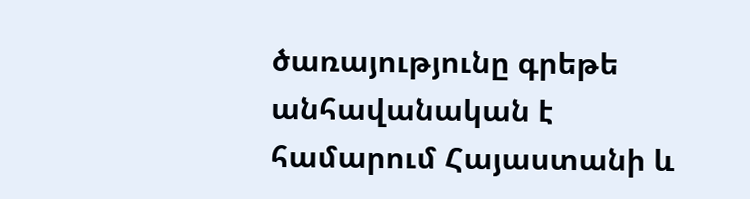ծառայությունը գրեթե անհավանական է համարում Հայաստանի և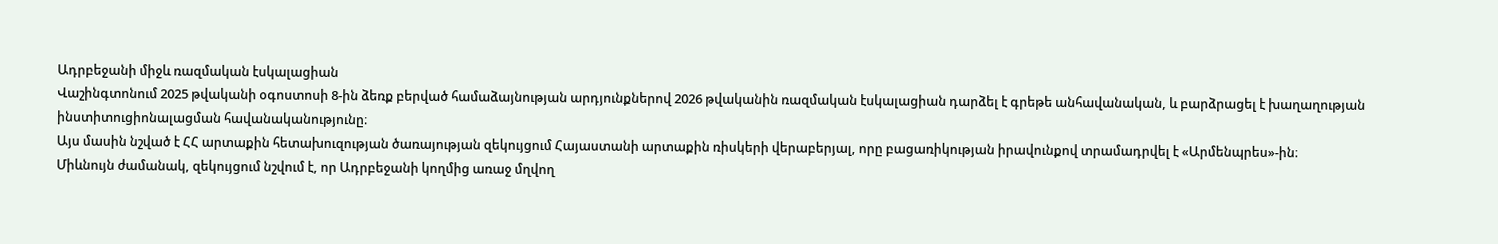Ադրբեջանի միջև ռազմական էսկալացիան
Վաշինգտոնում 2025 թվականի օգոստոսի 8-ին ձեռք բերված համաձայնության արդյունքներով 2026 թվականին ռազմական էսկալացիան դարձել է գրեթե անհավանական, և բարձրացել է խաղաղության ինստիտուցիոնալացման հավանականությունը։
Այս մասին նշված է ՀՀ արտաքին հետախուզության ծառայության զեկույցում Հայաստանի արտաքին ռիսկերի վերաբերյալ, որը բացառիկության իրավունքով տրամադրվել է «Արմենպրես»-ին։
Միևնույն ժամանակ, զեկույցում նշվում է, որ Ադրբեջանի կողմից առաջ մղվող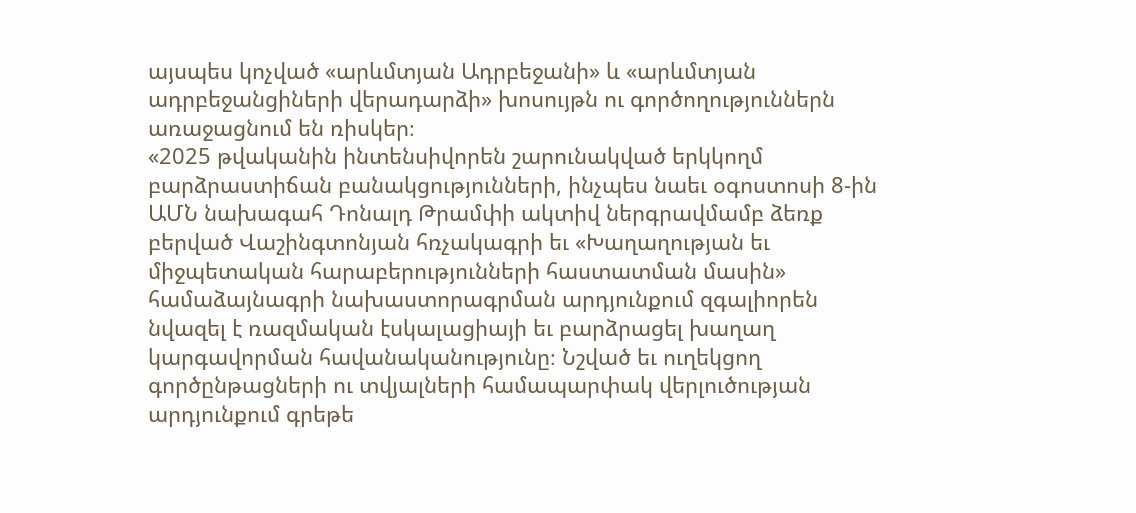այսպես կոչված «արևմտյան Ադրբեջանի» և «արևմտյան ադրբեջանցիների վերադարձի» խոսույթն ու գործողություններն առաջացնում են ռիսկեր։
«2025 թվականին ինտենսիվորեն շարունակված երկկողմ բարձրաստիճան բանակցությունների, ինչպես նաեւ օգոստոսի 8-ին ԱՄՆ նախագահ Դոնալդ Թրամփի ակտիվ ներգրավմամբ ձեռք բերված Վաշինգտոնյան հռչակագրի եւ «Խաղաղության եւ միջպետական հարաբերությունների հաստատման մասին» համաձայնագրի նախաստորագրման արդյունքում զգալիորեն նվազել է ռազմական էսկալացիայի եւ բարձրացել խաղաղ կարգավորման հավանականությունը։ Նշված եւ ուղեկցող գործընթացների ու տվյալների համապարփակ վերլուծության արդյունքում գրեթե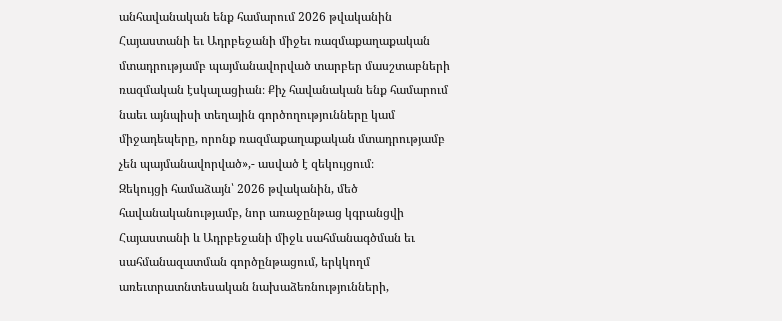անհավանական ենք համարում 2026 թվականին Հայաստանի եւ Ադրբեջանի միջեւ ռազմաքաղաքական մտադրությամբ պայմանավորված տարբեր մասշտաբների ռազմական էսկալացիան։ Քիչ հավանական ենք համարում նաեւ այնպիսի տեղային գործողությունները կամ միջադեպերը, որոնք ռազմաքաղաքական մտադրությամբ չեն պայմանավորված»,- ասված է զեկույցում։
Զեկույցի համաձայն՝ 2026 թվականին, մեծ հավանականությամբ, նոր առաջընթաց կգրանցվի Հայաստանի և Ադրբեջանի միջև սահմանագծման եւ սահմանազատման գործընթացում, երկկողմ առեւտրատնտեսական նախաձեռնությունների,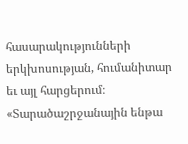հասարակությունների երկխոսության, հումանիտար եւ այլ հարցերում։
«Տարածաշրջանային ենթա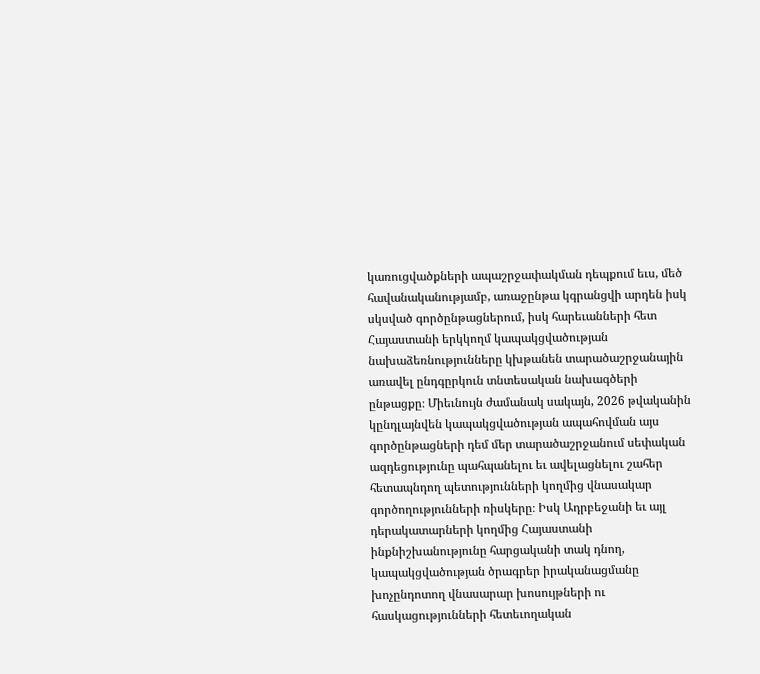կառուցվածքների ապաշրջափակման դեպքում եւս, մեծ հավանականությամբ, առաջընթա կգրանցվի արդեն իսկ սկսված գործընթացներում, իսկ հարեւանների հետ Հայաստանի երկկողմ կապակցվածության նախաձեռնությունները կխթանեն տարածաշրջանային առավել ընդգըրկուն տնտեսական նախագծերի ընթացքը։ Միեւնույն ժամանակ սակայն, 2026 թվականին կընդլայնվեն կապակցվածության ապահովման այս գործընթացների դեմ մեր տարածաշրջանում սեփական ազդեցությունը պահպանելու եւ ավելացնելու շահեր հետապնդող պետությունների կողմից վնասակար գործողությունների ռիսկերը։ Իսկ Ադրբեջանի եւ այլ դերակատարների կողմից Հայաստանի ինքնիշխանությունը հարցականի տակ դնող, կապակցվածության ծրագրեր իրականացմանը խոչընդոտող վնասարար խոսույթների ու հասկացությունների հետեւողական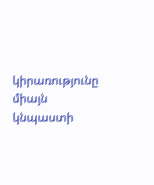կիրառությունը միայն կնպաստի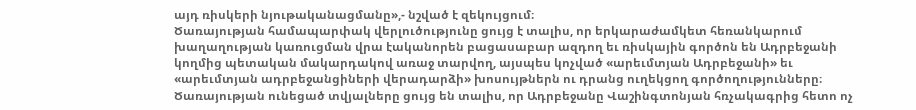այդ ռիսկերի նյութականացմանը»,- նշված է զեկույցում։
Ծառայության համապարփակ վերլուծությունը ցույց է տալիս, որ երկարաժամկետ հեռանկարում խաղաղության կառուցման վրա էականորեն բացասաբար ազդող եւ ռիսկային գործոն են Ադրբեջանի կողմից պետական մակարդակով առաջ տարվող, այսպես կոչված «արեւմտյան Ադրբեջանի» եւ «արեւմտյան ադրբեջանցիների վերադարձի» խոսույթներն ու դրանց ուղեկցող գործողությունները։ Ծառայության ունեցած տվյալները ցույց են տալիս, որ Ադրբեջանը Վաշինգտոնյան հռչակագրից հետո ոչ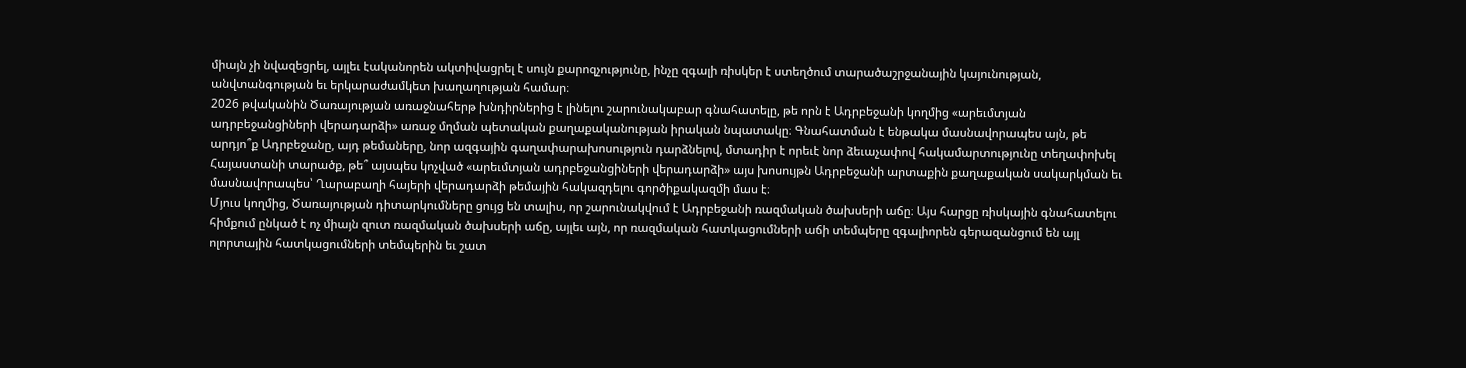միայն չի նվազեցրել, այլեւ էականորեն ակտիվացրել է սույն քարոզչությունը, ինչը զգալի ռիսկեր է ստեղծում տարածաշրջանային կայունության, անվտանգության եւ երկարաժամկետ խաղաղության համար։
2026 թվականին Ծառայության առաջնահերթ խնդիրներից է լինելու շարունակաբար գնահատելը, թե որն է Ադրբեջանի կողմից «արեւմտյան ադրբեջանցիների վերադարձի» առաջ մղման պետական քաղաքականության իրական նպատակը։ Գնահատման է ենթակա մասնավորապես այն, թե արդյո՞ք Ադրբեջանը, այդ թեմաները, նոր ազգային գաղափարախոսություն դարձնելով, մտադիր է որեւէ նոր ձեւաչափով հակամարտությունը տեղափոխել Հայաստանի տարածք, թե՞ այսպես կոչված «արեւմտյան ադրբեջանցիների վերադարձի» այս խոսույթն Ադրբեջանի արտաքին քաղաքական սակարկման եւ մասնավորապես՝ Ղարաբաղի հայերի վերադարձի թեմային հակազդելու գործիքակազմի մաս է։
Մյուս կողմից, Ծառայության դիտարկումները ցույց են տալիս, որ շարունակվում է Ադրբեջանի ռազմական ծախսերի աճը։ Այս հարցը ռիսկային գնահատելու հիմքում ընկած է ոչ միայն զուտ ռազմական ծախսերի աճը, այլեւ այն, որ ռազմական հատկացումների աճի տեմպերը զգալիորեն գերազանցում են այլ ոլորտային հատկացումների տեմպերին եւ շատ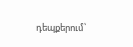դեպքերում՝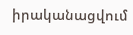իրականացվում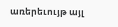առերեւույթ այլ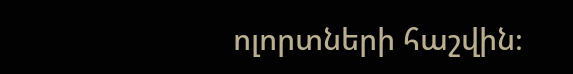ոլորտների հաշվին։